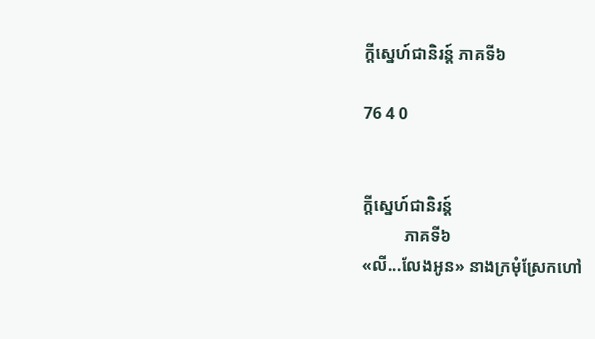ក្តីស្នេហ៍ជានិរន្ត៍ ភាគទី៦

76 4 0


ក្តីស្នេហ៍ជានិរន្ត៍
          ភាគទី៦
«លី...លែងអូន» នាងក្រមុំស្រែកហៅ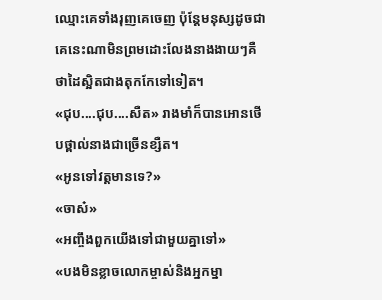ឈ្មោះគេទាំងរុញគេចេញ ប៉ុន្តែមនុស្សដូចជាគេនេះណាមិនព្រមដោះលែងនាងងាយៗគឺថាដៃស្អិតជាងតុកកែទៅទៀត។
«ជុប....ជុប....សឺត» រាងមាំក៏បានអោនថើបថ្ពាល់នាងជាច្រើនខ្សឺត។
«អូនទៅវត្តមានទេ?»
«ចាស៎»
«អញ្ចឹងពួកយើងទៅជាមួយគ្នាទៅ»
«បងមិនខ្លាចលោកម្ចាស់និងអ្នកម្នា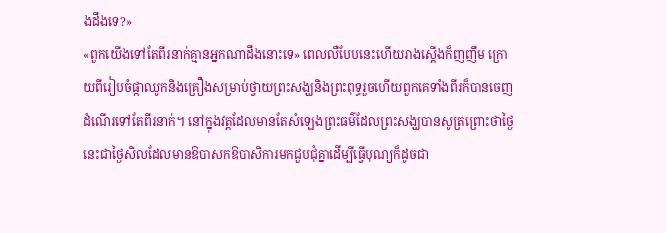ងដឹងទេ?»
«ពួកយើងទៅតែពីរនាក់គ្មានអ្នកណាដឹងនោះទេ» ពេលលឺបែបនេះហើយរាងស្តើងក៏ញញឹម ក្រោយពីរៀបចំផ្កាឈូកនិងគ្រឿងសម្រាប់ថ្វាយព្រះសង្ឃនិងព្រះពុទ្ធរួចហើយពួកគេទាំងពីរក៏បានចេញដំណើរទៅតែពីរនាក់។ នៅក្នុងវត្តដែលមានតែសំឡេងព្រះធម៌ដែលព្រះសង្ឃបានសូត្រព្រោះថាថ្ងៃនេះជាថ្ងៃសិលដែលមានឱបាសកឱបាសិការមកជួបជុំគ្នាដើម្បីធ្វើបុណ្យក៏ដូចជា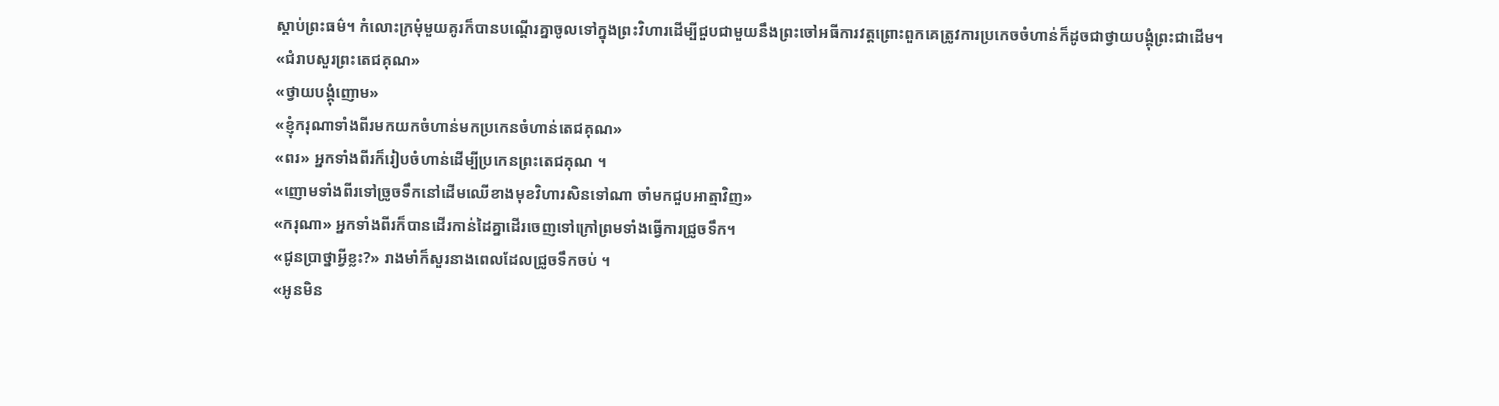ស្តាប់ព្រះធម៌។ កំលោះក្រមុំមួយគូរក៏បានបណ្តើរគ្នាចូលទៅក្នុងព្រះវិហារដើម្បីជួបជាមួយនឹងព្រះចៅអធីការវត្តព្រោះពួកគេត្រូវការប្រកេចចំហាន់ក៏ដូចជាថ្វាយបង្គុំព្រះជាដើម។
«ជំរាបសួរព្រះតេជគុណ»
«ថ្វាយបង្គុំញោម»
«ខ្ញុំករុណាទាំងពីរមកយកចំហាន់មកប្រកេនចំហាន់តេជគុណ»
«ពរ» អ្នកទាំងពីរក៏រៀបចំហាន់ដើម្បីប្រកេនព្រះតេជគុណ ។
«ញោមទាំងពីរទៅច្រូចទឹកនៅដើមឈើខាងមុខវិហារសិនទៅណា ចាំមកជួបអាត្មាវិញ»
«ករុណា» អ្នកទាំងពីរក៏បានដើរកាន់ដៃគ្នាដើរចេញទៅក្រៅព្រមទាំងធ្វើការជ្រូចទឹក។
«ជូនប្រាថ្នាអ្វីខ្លះ?» រាងមាំក៏សួរនាងពេលដែលជ្រូចទឹកចប់ ។
«អូនមិន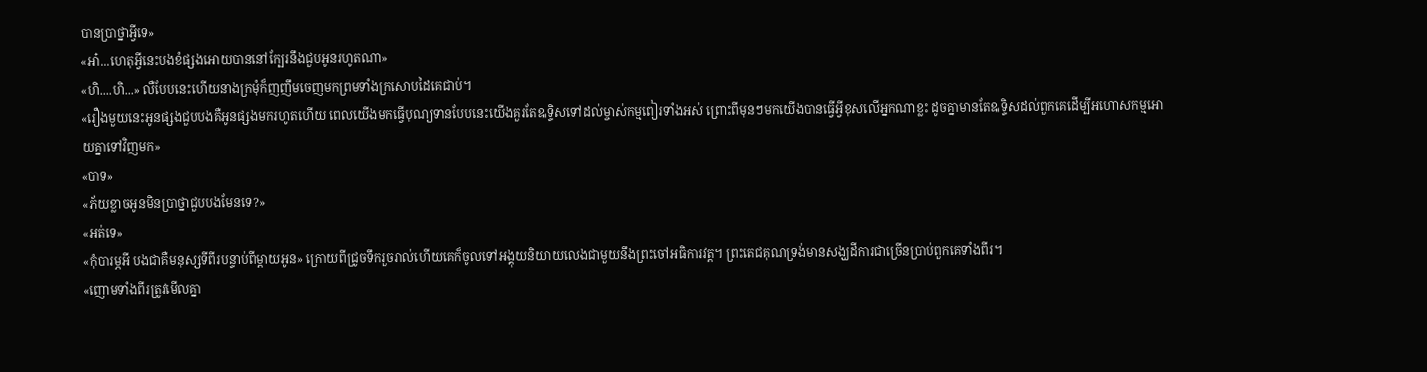បានប្រាថ្នាអ្វីទេ»
«អា៎...ហេតុអ្វីនេះបងខំផ្សងអោយបាននៅក្បែរនឹងជួបអូនរហូតណា»
«ហិ....ហិ...» លឺបែបនេះហើយនាងក្រមុំក៏ញញឹមចេញមកព្រមទាំងក្រសោបដៃគេជាប់។
«រឿងមួយនេះអូនផ្សងជួបបងគឺអូនផ្សងមករហូតហើយ ពេលយើងមកធ្វើបុណ្យទានបែបនេះយើងគួរតែឩទ្ទិសទៅដល់ម្ចាស់កម្មពៀរទាំងអស់ ព្រោះពីមុនៗមកយើងបានធ្វើអ្វីខុសលើអ្នកណាខ្លះ ដូចគ្នាមានតែឩទ្ទិសដល់ពួកគេដើម្បីអហោសកម្មអោយគ្នាទៅវិញមក»
«បាទ»
«ភ័យខ្លាចអូនមិនប្រាថ្នាជួបបងមែនទេ?»
«អត់ទេ»
«កុំបារម្ភអី បងជាគឺមនុស្សទីពីរបន្ទាប់ពីម្តាយអូន» ក្រោយពីជ្រូចទឹករួចរាល់ហើយគេក៏ចូលទៅអង្គុយនិយាយលេងជាមួយនឹងព្រះចៅអធិការវត្ត។ ព្រះតេជគុណទ្រង់មានសង្ឃដីការជាច្រើនប្រាប់ពួកគេទាំងពីរ។
«ញោមទាំងពីរត្រូវមើលគ្នា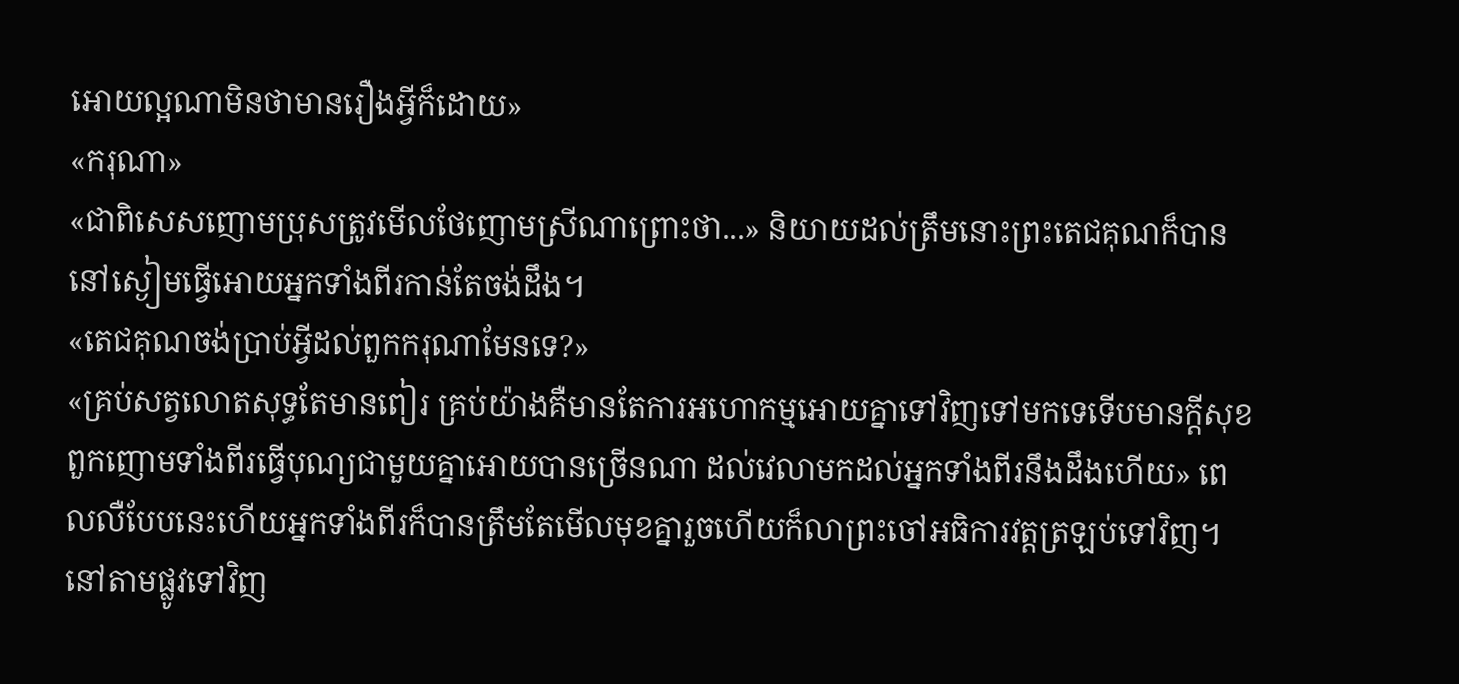អោយល្អណាមិនថាមានរឿងអ្វីក៏ដោយ»
«ករុណា»
«ជាពិសេសញោមប្រុសត្រូវមើលថែញោមស្រីណាព្រោះថា...» និយាយដល់ត្រឹមនោះព្រះតេជគុណក៏បាននៅស្ងៀមធ្វើអោយអ្នកទាំងពីរកាន់តែចង់ដឹង។
«តេជគុណចង់ប្រាប់អ្វីដល់ពួកករុណាមែនទេ?»
«គ្រប់សត្វលោតសុទ្ធតែមានពៀរ គ្រប់យ៉ាងគឺមានតែការអហោកម្មអោយគ្នាទៅវិញទៅមកទេទើបមានក្តីសុខ ពួកញោមទាំងពីរធ្វើបុណ្យជាមួយគ្នាអោយបានច្រើនណា ដល់វេលាមកដល់អ្នកទាំងពីរនឹងដឹងហើយ» ពេលលឺបែបនេះហើយអ្នកទាំងពីរក៏បានត្រឹមតែមើលមុខគ្នារួចហើយក៏លាព្រះចៅអធិការវត្តត្រឡប់ទៅវិញ។ នៅតាមផ្លូវទៅវិញ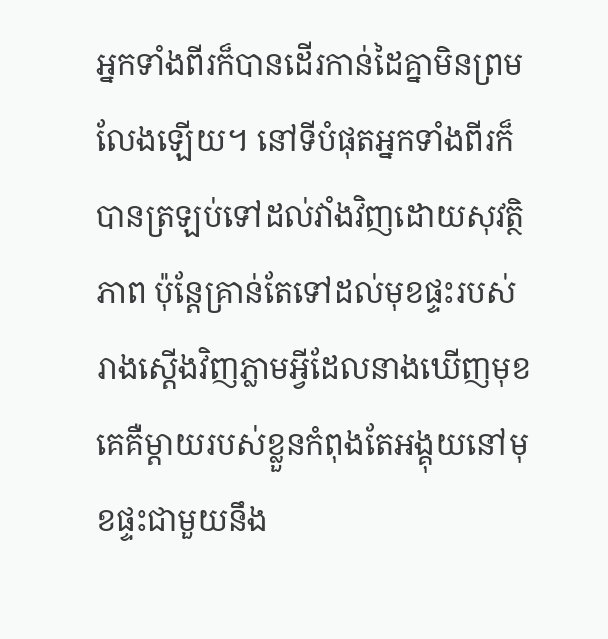អ្នកទាំងពីរក៏បានដើរកាន់ដៃគ្នាមិនព្រមលែងឡើយ។ នៅទីបំផុតអ្នកទាំងពីរក៏បានត្រឡប់ទៅដល់វាំងវិញដោយសុវត្ថិភាព ប៉ុន្តែគ្រាន់តែទៅដល់មុខផ្ទះរបស់រាងស្តើងវិញភ្លាមអ្វីដែលនាងឃើញមុខគេគឺម្តាយរបស់ខ្លួនកំពុងតែអង្គុយនៅមុខផ្ទះជាមួយនឹង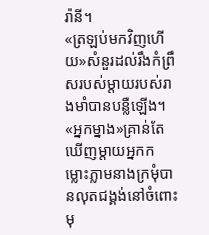រ៉ានី។
«ត្រឡប់មកវិញហើយ»សំនួរដល់រឹងកំព្រឹសរបស់ម្តាយរបស់រាងមាំបានបន្លឺឡើង។
«អ្នកម្នាង»គ្រាន់តែឃើញម្តាយអ្នកកម្លោះភ្លាមនាងក្រមុំបានលុតជង្គង់នៅចំពោះមុ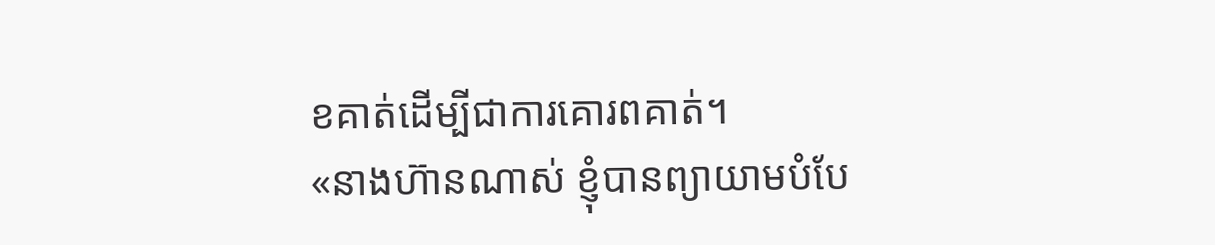ខគាត់ដើម្បីជាការគោរពគាត់។
«នាងហ៊ានណាស់ ខ្ញុំបានព្យាយាមបំបែ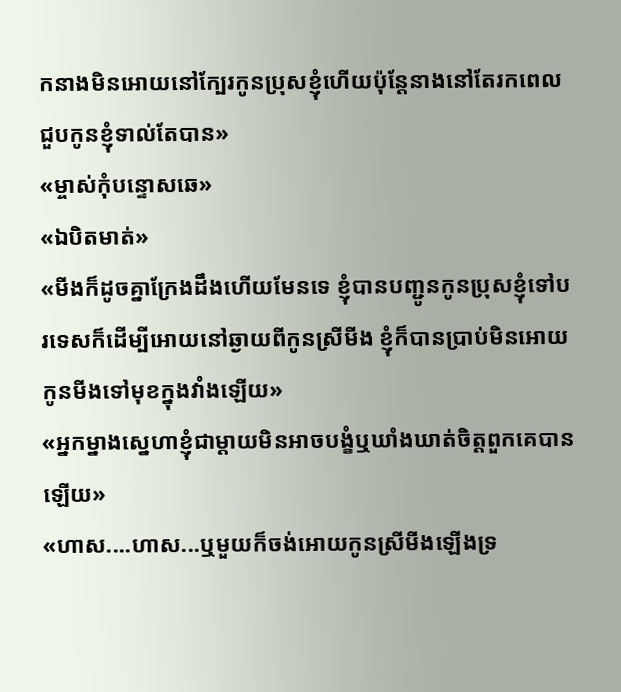កនាងមិនអោយនៅក្បែរកូនប្រុសខ្ញុំហើយប៉ុន្តែនាងនៅតែរកពេលជួបកូនខ្ញុំទាល់តែបាន»
«ម្ចាស់កុំបន្ទោសឆេ»
«ឯបិតមាត់»
«មីងក៏ដូចគ្នាក្រែងដឹងហើយមែនទេ ខ្ញុំបានបញ្ជូនកូនប្រុសខ្ញុំទៅបរទេសក៏ដើម្បីអោយនៅឆ្ងាយពីកូនស្រីមីង ខ្ញុំក៏បានប្រាប់មិនអោយកូនមីងទៅមុខក្នុងវាំងឡើយ»
«អ្នកម្នាងស្នេហាខ្ញុំជាម្តាយមិនអាចបង្ខំឬឃាំងឃាត់ចិត្តពួកគេបានឡើយ»
«ហាស....ហាស...ឬមួយក៏ចង់អោយកូនស្រីមីងឡើងទ្រ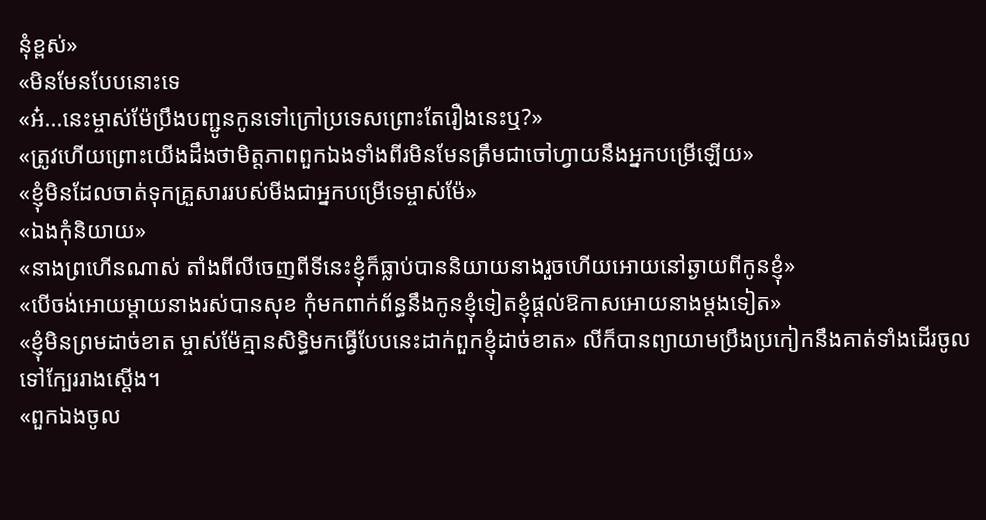នុំខ្ពស់»
«មិនមែនបែបនោះទេ
«អ៎...នេះម្ចាស់ម៉ែប្រឹងបញ្ជូនកូនទៅក្រៅប្រទេសព្រោះតែរឿងនេះឬ?»
«ត្រូវហើយព្រោះយើងដឹងថាមិត្តភាពពួកឯងទាំងពីរមិនមែនត្រឹមជាចៅហ្វាយនឹងអ្នកបម្រើឡើយ»
«ខ្ញុំមិនដែលចាត់ទុកគ្រួសាររបស់មីងជាអ្នកបម្រើទេម្ចាស់ម៉ែ»
«ឯងកុំនិយាយ»
«នាងព្រហើនណាស់ តាំងពីលីចេញពីទីនេះខ្ញុំក៏ធ្លាប់បាននិយាយនាងរួចហើយអោយនៅឆ្ងាយពីកូនខ្ញុំ»
«បើចង់អោយម្តាយនាងរស់បានសុខ កុំមកពាក់ព័ន្ធនឹងកូនខ្ញុំទៀតខ្ញុំផ្តល់ឱកាសអោយនាងម្តងទៀត»
«ខ្ញុំមិនព្រមដាច់ខាត ម្ចាស់ម៉ែគ្មានសិទ្ធិមកធ្វើបែបនេះដាក់ពួកខ្ញុំដាច់ខាត» លីក៏បានព្យាយាមប្រឹងប្រកៀកនឹងគាត់ទាំងដើរចូលទៅក្បែររាងស្តើង។
«ពួកឯងចូល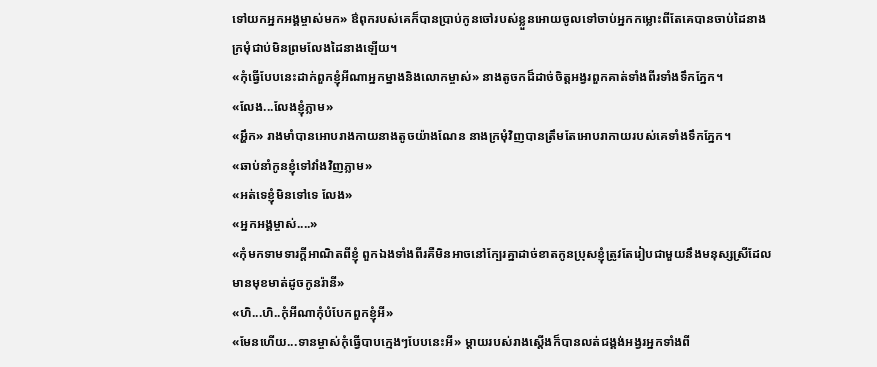ទៅយកអ្នកអង្គម្ចាស់មក» ឳពុករបស់គេក៏បានប្រាប់កូនចៅរបស់ខ្លួនអោយចូលទៅចាប់អ្នកកម្លោះពីតែគេបានចាប់ដៃនាងក្រមុំជាប់មិនព្រមលែងដៃនាងឡើយ។
«កុំធ្វើបែបនេះដាក់ពួកខ្ញុំអីណាអ្នកម្នាងនិងលោកម្ចាស់» នាងតូចកដ៏ដាច់ចិត្តអង្វរពួកគាត់ទាំងពីរទាំងទឹកភ្នែក។
«លែង...លែងខ្ញុំភ្លាម»
«អ្ហឹក» រាងមាំបានអោបរាងកាយនាងតូចយ៉ាងណែន នាងក្រមុំវិញបានត្រឹមតែអោបរាកាយរបស់គេទាំងទឹកភ្នែក។
«ឆាប់នាំកូនខ្ញុំទៅវាំងវិញភ្លាម»
«អត់ទេខ្ញុំមិនទៅទេ លែង»
«អ្នកអង្គម្ចាស់....»
«កុំមកទាមទារក្តីអាណិតពីខ្ញុំ ពួកឯងទាំងពីរគឺមិនអាចនៅក្បែរគ្នាដាច់ខាតកូនប្រុសខ្ញុំត្រូវតែរៀបជាមួយនឹងមនុស្សស្រីដែលមានមុខមាត់ដូចកូនរ៉ានី»
«ហិ...ហិ..កុំអីណាកុំបំបែកពួកខ្ញុំអី»
«មែនហើយ...ទានម្ចាស់កុំធ្វើបាបក្មេងៗបែបនេះអី» ម្តាយរបស់រាងស្តើងក៏បានលត់ជង្គង់អង្វរអ្នកទាំងពី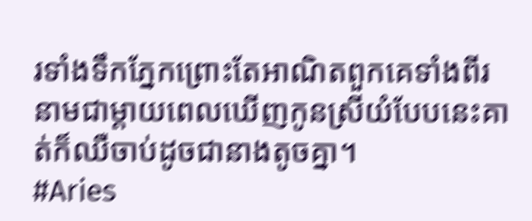រទាំងទឹកភ្នែកព្រោះតែអាណិតពួកគេទាំងពីរ នាមជាម្តាយពេលឃើញកូនស្រីយំបែបនេះគាត់ក៏ឈឺចាប់ដូចជានាងតូចគ្នា។
#Aries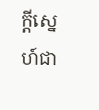ក្តីស្នេហ៍ជា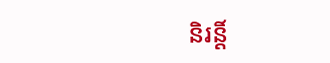និរន្តិ៍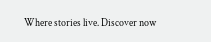Where stories live. Discover now